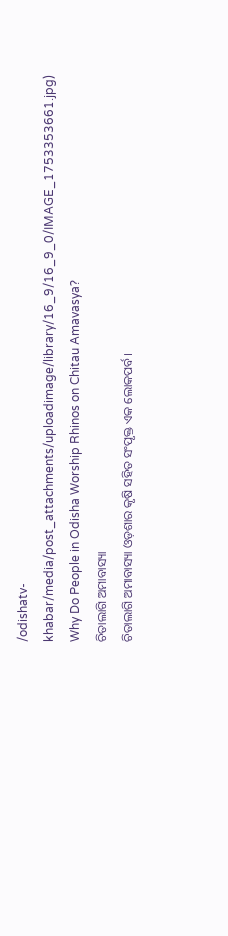/odishatv-khabar/media/post_attachments/uploadimage/library/16_9/16_9_0/IMAGE_1753353661.jpg)
Why Do People in Odisha Worship Rhinos on Chitau Amavasya?
ଚିତାଲାଗି ଅମାବାସ୍ୟା
ଚିତାଲାଗି ଅମାବାସ୍ୟା ଓଡ଼ଶାର କୃଷି ସହିତ ସଂପୃକ୍ତ ଏକ ଲୋକପର୍ବ।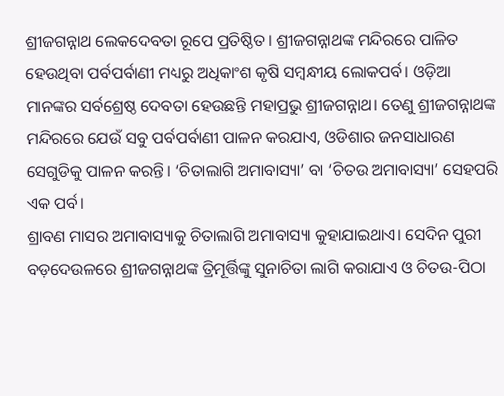ଶ୍ରୀଜଗନ୍ନାଥ ଲେକଦେବତା ରୂପେ ପ୍ରତିଷ୍ଠିତ। ଶ୍ରୀଜଗନ୍ନାଥଙ୍କ ମନ୍ଦିରରେ ପାଳିତ ହେଉଥିବା ପର୍ବପର୍ବାଣୀ ମଧ୍ୟରୁ ଅଧିକାଂଶ କୃଷି ସମ୍ବନ୍ଧୀୟ ଲୋକପର୍ବ। ଓଡ଼ିଆ ମାନଙ୍କର ସର୍ବଶ୍ରେଷ୍ଠ ଦେବତା ହେଉଛନ୍ତି ମହାପ୍ରଭୁ ଶ୍ରୀଜଗନ୍ନାଥ। ତେଣୁ ଶ୍ରୀଜଗନ୍ନାଥଙ୍କ ମନ୍ଦିରରେ ଯେଉଁ ସବୁ ପର୍ବପର୍ବାଣୀ ପାଳନ କରଯାଏ, ଓଡିଶାର ଜନସାଧାରଣ ସେଗୁଡିକୁ ପାଳନ କରନ୍ତି। ‘ଚିତାଲାଗି ଅମାବାସ୍ୟା’ ବା ‘ଚିତଉ ଅମାବାସ୍ୟା’ ସେହପରି ଏକ ପର୍ବ।
ଶ୍ରାବଣ ମାସର ଅମାବାସ୍ୟାକୁ ଚିତାଲାଗି ଅମାବାସ୍ୟା କୁହାଯାଇଥାଏ। ସେଦିନ ପୁରୀ ବଡ଼ଦେଉଳରେ ଶ୍ରୀଜଗନ୍ନାଥଙ୍କ ତ୍ରିମୂର୍ତ୍ତିଙ୍କୁ ସୁନାଚିତା ଲାଗି କରାଯାଏ ଓ ଚିତଉ-ପିଠା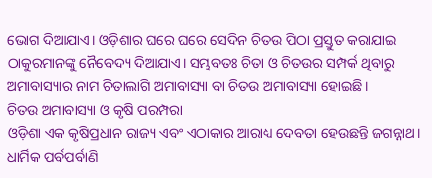ଭୋଗ ଦିଆଯାଏ। ଓଡ଼ିଶାର ଘରେ ଘରେ ସେଦିନ ଚିତଉ ପିଠା ପ୍ରସ୍ତୁତ କରାଯାଇ ଠାକୁରମାନଙ୍କୁ ନୈବେଦ୍ୟ ଦିଆଯାଏ। ସମ୍ଭବତଃ ଚିତା ଓ ଚିତଉର ସମ୍ପର୍କ ଥିବାରୁ ଅମାବାସ୍ୟାର ନାମ ଚିତାଲାଗି ଅମାବାସ୍ୟା ବା ଚିତଉ ଅମାବାସ୍ୟା ହୋଇଛି।
ଚିତଉ ଅମାବାସ୍ୟା ଓ କୃଷି ପରମ୍ପରା
ଓଡ଼ିଶା ଏକ କୃଷିପ୍ରଧାନ ରାଜ୍ୟ ଏବଂ ଏଠାକାର ଆରାଧ୍ୟ ଦେବତା ହେଉଛନ୍ତି ଜଗନ୍ନାଥ। ଧାର୍ମିକ ପର୍ବପର୍ବାଣି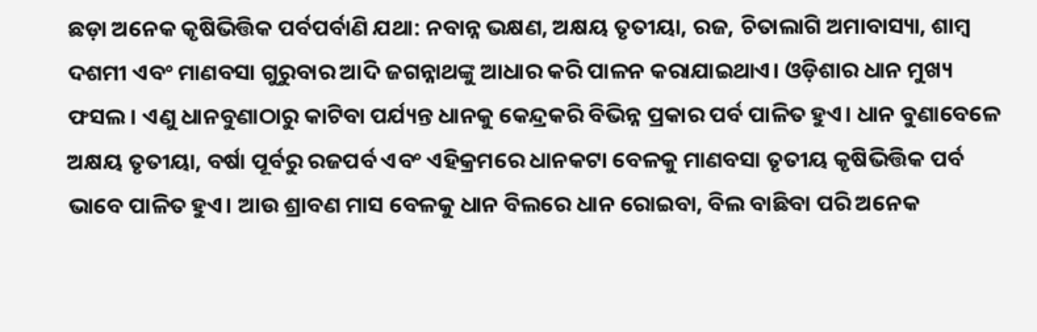ଛଡ଼ା ଅନେକ କୃଷିଭିତ୍ତିକ ପର୍ବପର୍ବାଣି ଯଥା: ନବାନ୍ନ ଭକ୍ଷଣ, ଅକ୍ଷୟ ତୃତୀୟା, ରଜ, ଚିତାଲାଗି ଅମାବାସ୍ୟା, ଶାମ୍ବ ଦଶମୀ ଏବଂ ମାଣବସା ଗୁରୁବାର ଆଦି ଜଗନ୍ନାଥଙ୍କୁ ଆଧାର କରି ପାଳନ କରାଯାଇଥାଏ। ଓଡ଼ିଶାର ଧାନ ମୁଖ୍ୟ ଫସଲ। ଏଣୁ ଧାନବୁଣାଠାରୁ କାଟିବା ପର୍ଯ୍ୟନ୍ତ ଧାନକୁ କେନ୍ଦ୍ରକରି ବିଭିନ୍ନ ପ୍ରକାର ପର୍ବ ପାଳିତ ହୁଏ। ଧାନ ବୁଣାବେଳେ ଅକ୍ଷୟ ତୃତୀୟା, ବର୍ଷା ପୂର୍ବରୁ ରଜପର୍ବ ଏବଂ ଏହିକ୍ରମରେ ଧାନକଟା ବେଳକୁ ମାଣବସା ତୃତୀୟ କୃଷିଭିତ୍ତିକ ପର୍ବ ଭାବେ ପାଳିତ ହୁଏ। ଆଉ ଶ୍ରାବଣ ମାସ ବେଳକୁ ଧାନ ବିଲରେ ଧାନ ରୋଇବା, ବିଲ ବାଛିବା ପରି ଅନେକ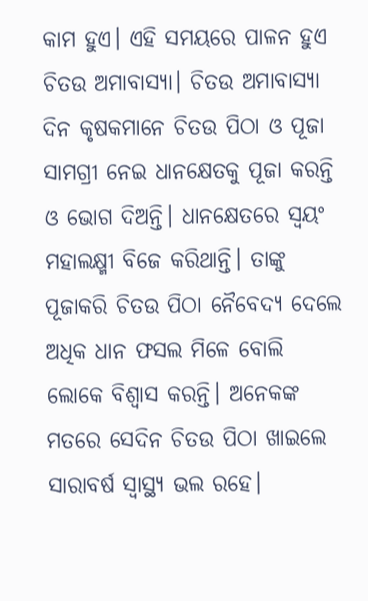କାମ ହୁଏ। ଏହି ସମୟରେ ପାଳନ ହୁଏ ଚିତଉ ଅମାବାସ୍ୟା। ଚିତଉ ଅମାବାସ୍ୟା ଦିନ କୃଷକମାନେ ଚିତଉ ପିଠା ଓ ପୂଜା ସାମଗ୍ରୀ ନେଇ ଧାନକ୍ଷେତକୁ ପୂଜା କରନ୍ତି ଓ ଭୋଗ ଦିଅନ୍ତି। ଧାନକ୍ଷେତରେ ସ୍ଵୟଂ ମହାଲକ୍ଷ୍ମୀ ବିଜେ କରିଥାନ୍ତି। ତାଙ୍କୁ ପୂଜାକରି ଚିତଉ ପିଠା ନୈବେଦ୍ୟ ଦେଲେ ଅଧିକ ଧାନ ଫସଲ ମିଳେ ବୋଲି ଲୋକେ ବିଶ୍ବାସ କରନ୍ତି। ଅନେକଙ୍କ ମତରେ ସେଦିନ ଚିତଉ ପିଠା ଖାଇଲେ ସାରାବର୍ଷ ସ୍ବାସ୍ଥ୍ୟ ଭଲ ରହେ।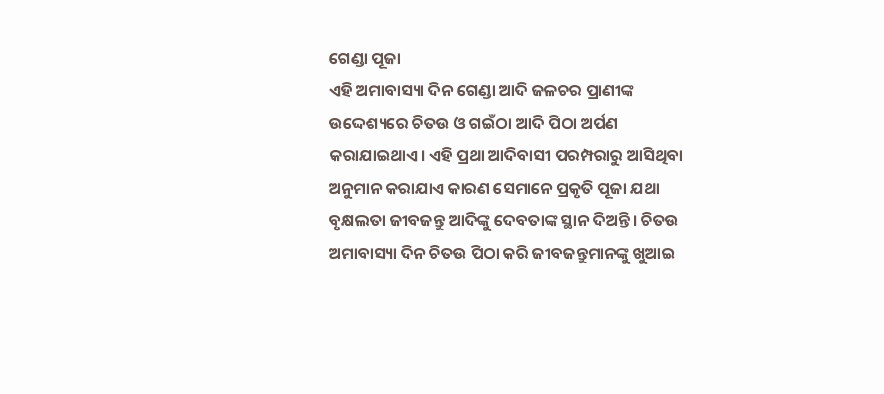ଗେଣ୍ଡା ପୂଜା
ଏହି ଅମାବାସ୍ୟା ଦିନ ଗେଣ୍ଡା ଆଦି ଜଳଚର ପ୍ରାଣୀଙ୍କ ଉଦ୍ଦେଶ୍ୟରେ ଚିତଉ ଓ ଗଇଁଠା ଆଦି ପିଠା ଅର୍ପଣ କରାଯାଇଥାଏ। ଏହି ପ୍ରଥା ଆଦିବାସୀ ପରମ୍ପରାରୁ ଆସିଥିବା ଅନୁମାନ କରାଯାଏ କାରଣ ସେମାନେ ପ୍ରକୃତି ପୂଜା ଯଥା ବୃକ୍ଷଲତା ଜୀବଜନ୍ତୁ ଆଦିଙ୍କୁ ଦେବତାଙ୍କ ସ୍ଥାନ ଦିଅନ୍ତି। ଚିତଉ ଅମାବାସ୍ୟା ଦିନ ଚିତଉ ପିଠା କରି ଜୀବଜନ୍ତୁମାନଙ୍କୁ ଖୁଆଇ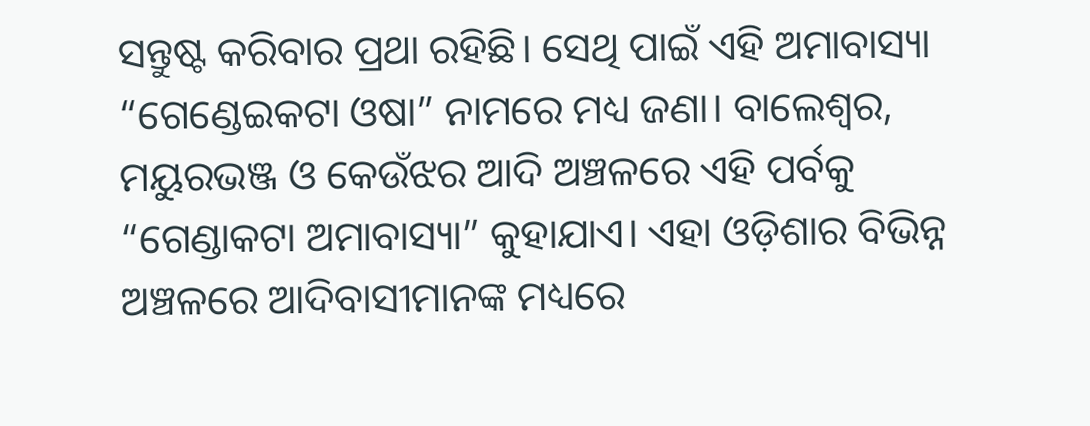ସନ୍ତୁଷ୍ଟ କରିବାର ପ୍ରଥା ରହିଛି। ସେଥି ପାଇଁ ଏହି ଅମାବାସ୍ୟା “ଗେଣ୍ଡେଇକଟା ଓଷା” ନାମରେ ମଧ୍ୟ ଜଣା। ବାଲେଶ୍ୱର, ମୟୁରଭଞ୍ଜ ଓ କେଉଁଝର ଆଦି ଅଞ୍ଚଳରେ ଏହି ପର୍ବକୁ “ଗେଣ୍ଡାକଟା ଅମାବାସ୍ୟା” କୁହାଯାଏ। ଏହା ଓଡ଼ିଶାର ବିଭିନ୍ନ ଅଞ୍ଚଳରେ ଆଦିବାସୀମାନଙ୍କ ମଧ୍ୟରେ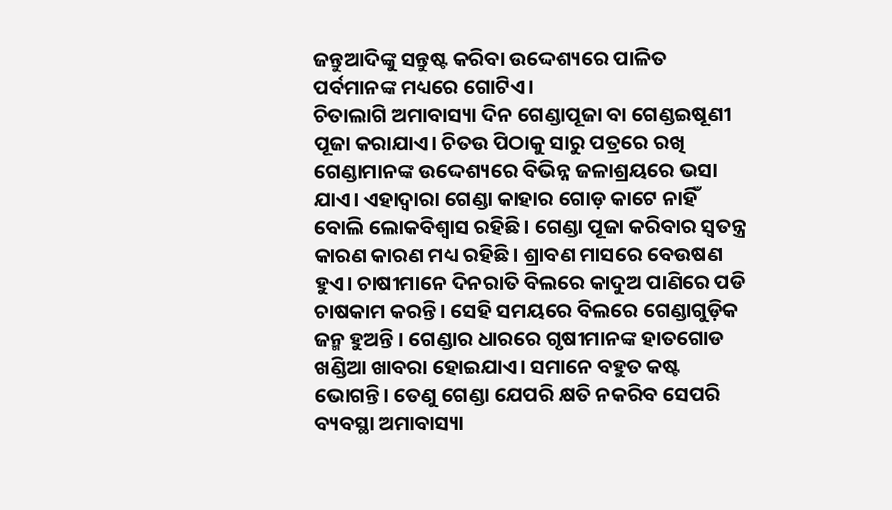ଜନ୍ତୁଆଦିଙ୍କୁ ସନ୍ତୁଷ୍ଟ କରିବା ଉଦ୍ଦେଶ୍ୟରେ ପାଳିତ ପର୍ବମାନଙ୍କ ମଧ୍ୟରେ ଗୋଟିଏ।
ଚିତାଲାଗି ଅମାବାସ୍ୟା ଦିନ ଗେଣ୍ଡାପୂଜା ବା ଗେଣ୍ଡଇଷୂଣୀ ପୂଜା କରାଯାଏ। ଚିତଉ ପିଠାକୁ ସାରୁ ପତ୍ରରେ ରଖି ଗେଣ୍ଡାମାନଙ୍କ ଉଦ୍ଦେଶ୍ୟରେ ବିଭିନ୍ନ ଜଳାଶ୍ରୟରେ ଭସା ଯାଏ। ଏହାଦ୍ୱାରା ଗେଣ୍ଡା କାହାର ଗୋଡ଼ କାଟେ ନାହିଁ ବୋଲି ଲୋକବିଶ୍ୱାସ ରହିଛି। ଗେଣ୍ଡା ପୂଜା କରିବାର ସ୍ବତନ୍ତ୍ର କାରଣ କାରଣ ମଧ୍ୟ ରହିଛି। ଶ୍ରାବଣ ମାସରେ ବେଉଷଣ ହୁଏ। ଚାଷୀମାନେ ଦିନରାତି ବିଲରେ କାଦୁଅ ପାଣିରେ ପଡି ଚାଷକାମ କରନ୍ତି। ସେହି ସମୟରେ ବିଲରେ ଗେଣ୍ଡାଗୁଡ଼ିକ ଜନ୍ମ ହୁଅନ୍ତି । ଗେଣ୍ଡାର ଧାରରେ ଗୃଷୀମାନଙ୍କ ହାତଗୋଡ ଖଣ୍ଡିଆ ଖାବରା ହୋଇଯାଏ। ସମାନେ ବହୁତ କଷ୍ଟ ଭୋଗନ୍ତି। ତେଣୁ ଗେଣ୍ଡା ଯେପରି କ୍ଷତି ନକରିବ ସେପରି ବ୍ୟବସ୍ଥା ଅମାବାସ୍ୟା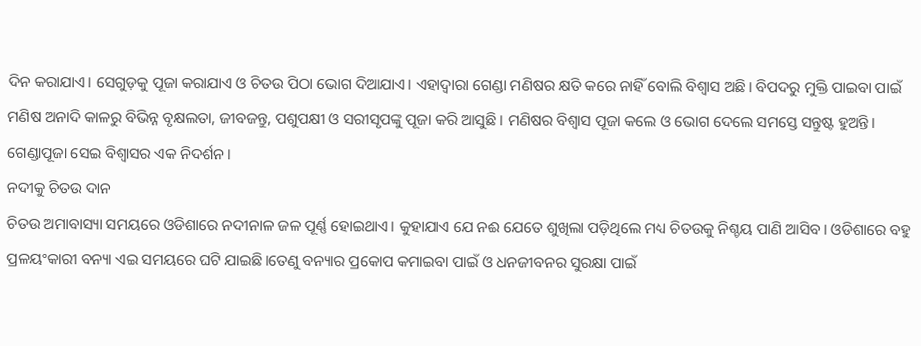ଦିନ କରାଯାଏ। ସେଗୁଡ଼କୁ ପୂଜା କରାଯାଏ ଓ ଚିତଉ ପିଠା ଭୋଗ ଦିଆଯାଏ। ଏହାଦ୍ୱାରା ଗେଣ୍ଡା ମଣିଷର କ୍ଷତି କରେ ନାହିଁ ବୋଲି ବିଶ୍ୱାସ ଅଛି। ବିପଦରୁ ମୁକ୍ତି ପାଇବା ପାଇଁ ମଣିଷ ଅନାଦି କାଳରୁ ବିଭିନ୍ନ ବୃକ୍ଷଲତା, ଜୀବଜନ୍ତୁ, ପଶୁପକ୍ଷୀ ଓ ସରୀସୃପଙ୍କୁ ପୂଜା କରି ଆସୁଛି । ମଣିଷର ବିଶ୍ଵାସ ପୂଜା କଲେ ଓ ଭୋଗ ଦେଲେ ସମସ୍ତେ ସନ୍ତୁଷ୍ଟ ହୁଅନ୍ତି। ଗେଣ୍ଡାପୂଜା ସେଇ ବିଶ୍ଵାସର ଏକ ନିଦର୍ଶନ।
ନଦୀକୁ ଚିତଉ ଦାନ
ଚିତଉ ଅମାବାସ୍ୟା ସମୟରେ ଓଡିଶାରେ ନଦୀନାଳ ଜଳ ପୂର୍ଣ୍ଣ ହୋଇଥାଏ। କୁହାଯାଏ ଯେ ନଈ ଯେତେ ଶୁଖିଲା ପଡ଼ିଥିଲେ ମଧ୍ୟ ଚିତଉକୁ ନିଶ୍ଚୟ ପାଣି ଆସିବ। ଓଡିଶାରେ ବହୁ ପ୍ରଳୟଂକାରୀ ବନ୍ୟା ଏଇ ସମୟରେ ଘଟି ଯାଇଛି।ତେଣୁ ବନ୍ୟାର ପ୍ରକୋପ କମାଇବା ପାଇଁ ଓ ଧନଜୀବନର ସୁରକ୍ଷା ପାଇଁ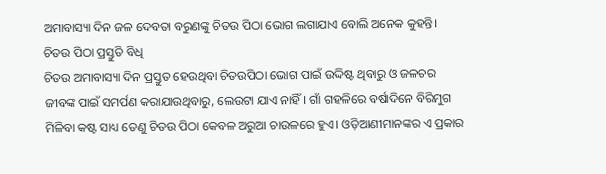ଅମାବାସ୍ୟା ଦିନ ଜଳ ଦେବତା ବରୁଣଙ୍କୁ ଚିତଉ ପିଠା ଭୋଗ ଲଗାଯାଏ ବୋଲି ଅନେକ କୁହନ୍ତି।
ଚିତଉ ପିଠା ପ୍ରସ୍ତୁତି ବିଧି
ଚିତଉ ଅମାବାସ୍ୟା ଦିନ ପ୍ରସ୍ତୁତ ହେଉଥିବା ଚିତଉପିଠା ଭୋଗ ପାଇଁ ଉଦ୍ଦିଷ୍ଟ ଥିବାରୁ ଓ ଜଳଚର ଜୀବଙ୍କ ପାଇଁ ସମର୍ପଣ କରାଯାଉଥିବାରୁ, ଲେଉଟା ଯାଏ ନାହିଁ। ଗାଁ ଗହଳିରେ ବର୍ଷାଦିନେ ବିରିମୁଗ ମିଳିବା କଷ୍ଟ ସାଧ୍ୟ ତେଣୁ ଚିତଉ ପିଠା କେବଳ ଅରୁଆ ଚାଉଳରେ ହୁଏ। ଓଡ଼ିଆଣୀମାନଙ୍କର ଏ ପ୍ରକାର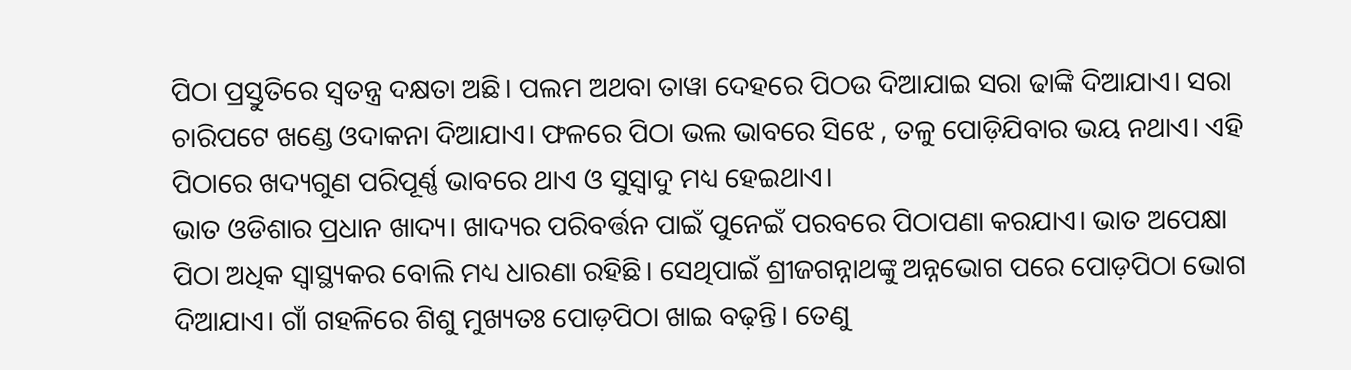ପିଠା ପ୍ରସ୍ତୁତିରେ ସ୍ବତନ୍ତ୍ର ଦକ୍ଷତା ଅଛି। ପଲମ ଅଥବା ତାୱା ଦେହରେ ପିଠଉ ଦିଆଯାଇ ସରା ଢାଙ୍କି ଦିଆଯାଏ। ସରା ଚାରିପଟେ ଖଣ୍ଡେ ଓଦାକନା ଦିଆଯାଏ। ଫଳରେ ପିଠା ଭଲ ଭାବରେ ସିଝେ , ତଳୁ ପୋଡ଼ିଯିବାର ଭୟ ନଥାଏ। ଏହି ପିଠାରେ ଖଦ୍ୟଗୁଣ ପରିପୂର୍ଣ୍ଣ ଭାବରେ ଥାଏ ଓ ସୁସ୍ୱାଦୁ ମଧ୍ୟ ହେଇଥାଏ।
ଭାତ ଓଡିଶାର ପ୍ରଧାନ ଖାଦ୍ୟ। ଖାଦ୍ୟର ପରିବର୍ତ୍ତନ ପାଇଁ ପୁନେଇଁ ପରବରେ ପିଠାପଣା କରଯାଏ। ଭାତ ଅପେକ୍ଷା ପିଠା ଅଧିକ ସ୍ୱାସ୍ଥ୍ୟକର ବୋଲି ମଧ୍ୟ ଧାରଣା ରହିଛି। ସେଥିପାଇଁ ଶ୍ରୀଜଗନ୍ନାଥଙ୍କୁ ଅନ୍ନଭୋଗ ପରେ ପୋଡ଼ପିଠା ଭୋଗ ଦିଆଯାଏ। ଗାଁ ଗହଳିରେ ଶିଶୁ ମୁଖ୍ୟତଃ ପୋଡ଼ପିଠା ଖାଇ ବଢ଼ନ୍ତି। ତେଣୁ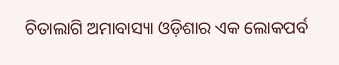ଚିତାଲାଗି ଅମାବାସ୍ୟା ଓଡ଼ିଶାର ଏକ ଲୋକପର୍ବ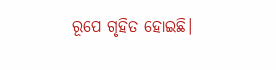ରୂପେ ଗୃହିତ ହୋଇଛି।